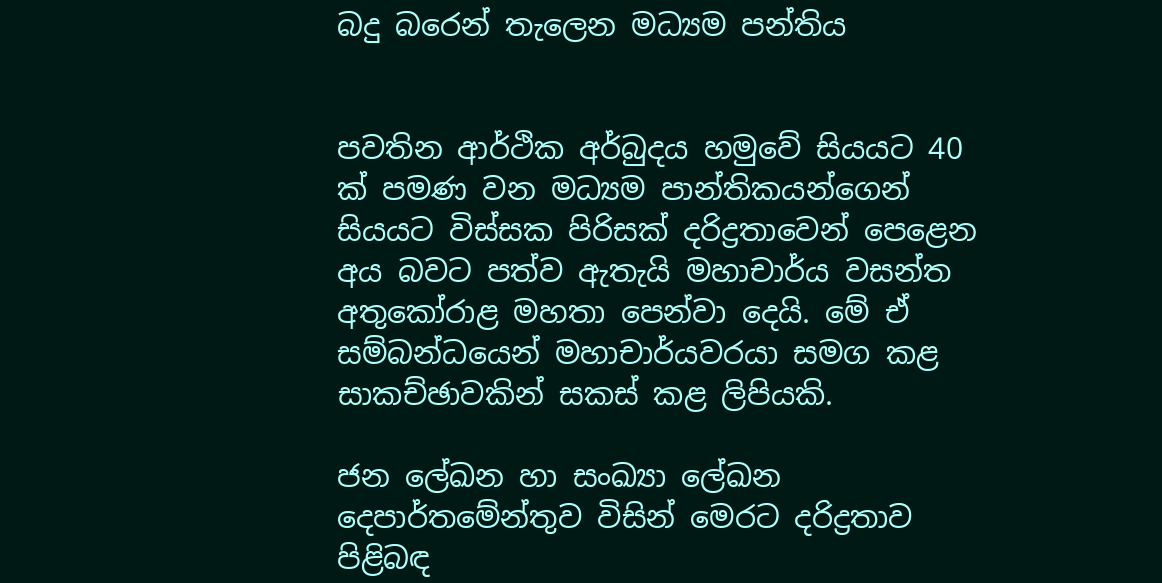බදු බරෙන් තැලෙන මධ්‍යම පන්තිය


පවතින ආර්ථික අර්බුදය හමුවේ සියයට 40 ක් පමණ වන මධ්‍යම පාන්තිකයන්ගෙන් සියයට විස්සක පිරිසක් දරිද්‍රතාවෙන් පෙළෙන අය බවට පත්ව ඇතැයි මහාචාර්ය වසන්ත අතුකෝරාළ මහතා පෙන්වා දෙයි. මේ ඒ සම්බන්ධයෙන් මහාචාර්යවරයා සමග කළ සාකච්ඡාවකින් සකස් කළ ලිපියකි.

ජන ලේඛන හා සංඛ්‍යා ලේඛන දෙපාර්තමේන්තුව විසින් මෙරට දරිද්‍රතාව පිළිබඳ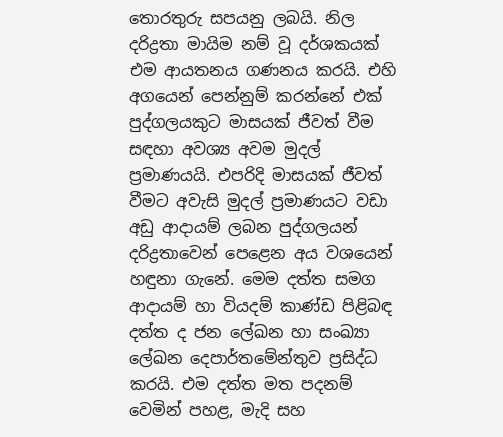තොරතුරු සපයනු ලබයි. නිල දරිද්‍රතා මායිම නම් වූ දර්ශකයක් එම ආයතනය ගණනය කරයි. එහි අගයෙන් පෙන්නුම් කරන්නේ එක් පුද්ගලයකුට මාසයක් ජීවත් වීම සඳහා අවශ්‍ය අවම මුදල් ප්‍රමාණයයි. එපරිදි මාසයක් ජීවත් වීමට අවැසි මුදල් ප්‍රමාණයට වඩා අඩු ආදායම් ලබන පුද්ගලයන් දරිද්‍රතාවෙන් පෙළෙන අය වශයෙන් හඳුනා ගැනේ. මෙම දත්ත සමග ආදායම් හා වියදම් කාණ්ඩ පිළිබඳ දත්ත ද ජන ලේඛන හා සංඛ්‍යා ලේඛන දෙපාර්තමේන්තුව ප්‍රසිද්ධ කරයි. එම දත්ත මත පදනම් වෙමින් පහළ, මැදි සහ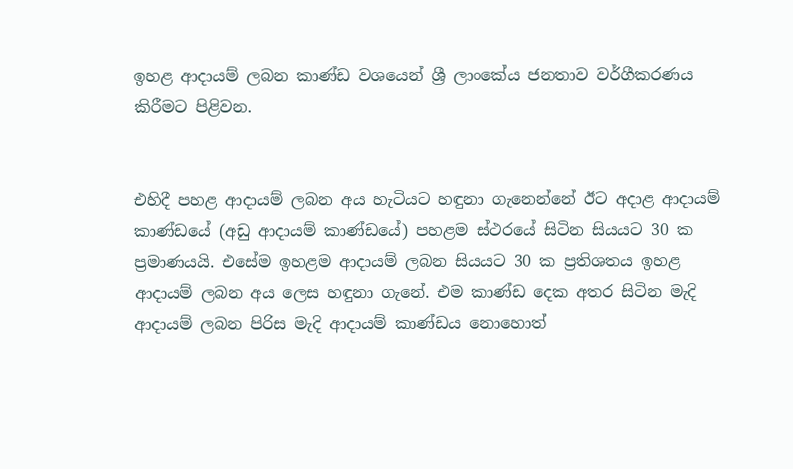ඉහළ ආදායම් ලබන කාණ්ඩ වශයෙන් ශ්‍රී ලාංකේය ජනතාව වර්ගීකරණය කිරීමට පිළිවන.


එහිදී පහළ ආදායම් ලබන අය හැටියට හඳුනා ගැනෙන්නේ ඊට අදාළ ආදායම් කාණ්ඩයේ (අඩු ආදායම් කාණ්ඩයේ) පහළම ස්ථරයේ සිටින සියයට 30 ක ප්‍රමාණයයි. එසේම ඉහළම ආදායම් ලබන සියයට 30 ක ප්‍රතිශතය ඉහළ ආදායම් ලබන අය ලෙස හඳුනා ගැනේ. එම කාණ්ඩ දෙක අතර සිටින මැදි ආදායම් ලබන පිරිස මැදි ආදායම් කාණ්ඩය නොහොත්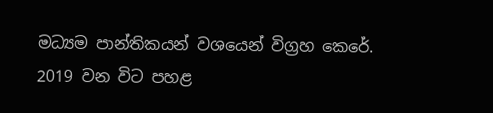මධ්‍යම පාන්තිකයන් වශයෙන් විග්‍රහ කෙරේ. 2019 වන විට පහළ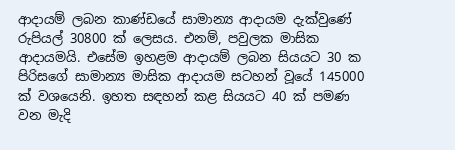ආදායම් ලබන කාණ්ඩයේ සාමාන්‍ය ආදායම දැක්වුණේ රුපියල් 30800 ක් ලෙසය. එනම්, පවුලක මාසික ආදායමයි. එසේම ඉහළම ආදායම් ලබන සියයට 30 ක පිරිසගේ සාමාන්‍ය මාසික ආදායම සටහන් වූයේ 145000 ක් වශයෙනි. ඉහත සඳහන් කළ සියයට 40 ක් පමණ වන මැදි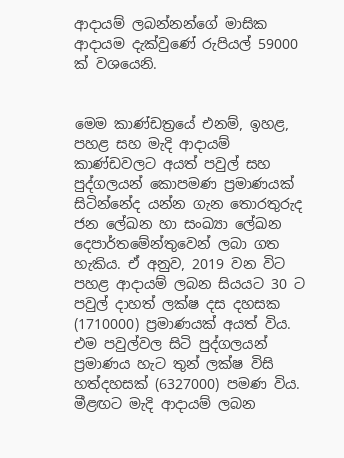ආදායම් ලබන්නන්ගේ මාසික ආදායම දැක්වුණේ රුපියල් 59000 ක් වශයෙනි.


මෙම කාණ්ඩත්‍රයේ එනම්, ඉහළ, පහළ සහ මැදි ආදායම් කාණ්ඩවලට අයත් පවුල් සහ පුද්ගලයන් කොපමණ ප්‍රමාණයක් සිටින්නේද යන්න ගැන තොරතුරුද ජන ලේඛන හා සංඛ්‍යා ලේඛන දෙපාර්තමේන්තුවෙන් ලබා ගත හැකිය. ඒ අනුව, 2019 වන විට පහළ ආදායම් ලබන සියයට 30 ට පවුල් දාහත් ලක්ෂ දස දහසක (1710000) ප්‍රමාණයක් අයත් විය. එම පවුල්වල සිටි පුද්ගලයන් ප්‍රමාණය හැට තුන් ලක්ෂ විසි හත්දහසක් (6327000) පමණ විය. මීළඟට මැදි ආදායම් ලබන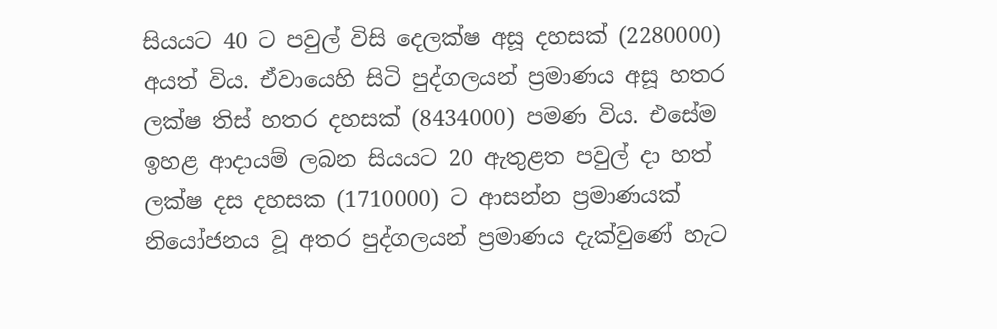සියයට 40 ට පවුල් විසි දෙලක්ෂ අසූ දහසක් (2280000) අයත් විය. ඒවායෙහි සිටි පුද්ගලයන් ප්‍රමාණය අසූ හතර ලක්ෂ තිස් හතර දහසක් (8434000) පමණ විය. එසේම ඉහළ ආදායම් ලබන සියයට 20 ඇතුළත පවුල් දා හත් ලක්ෂ දස දහසක (1710000) ට ආසන්න ප්‍රමාණයක් නියෝජනය වූ අතර පුද්ගලයන් ප්‍රමාණය දැක්වුණේ හැට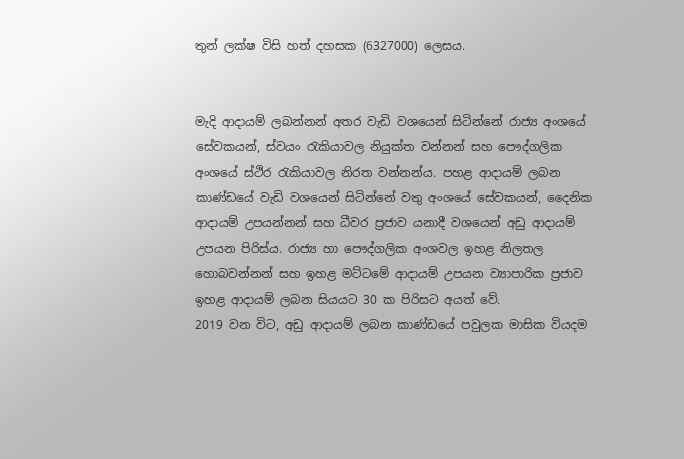තුන් ලක්ෂ විසි හත් දහසක (6327000) ලෙසය.


මැදි ආදායම් ලබන්නන් අතර වැඩි වශයෙන් සිටින්නේ රාජ්‍ය අංශයේ සේවකයන්, ස්වයං රැකියාවල නියුක්ත වන්නන් සහ පෞද්ගලික අංශයේ ස්ථිර රැකියාවල නිරත වන්නන්ය. පහළ ආදායම් ලබන කාණ්ඩයේ වැඩි වශයෙන් සිටින්නේ වතු අංශයේ සේවකයන්, දෛනික ආදායම් උපයන්නන් සහ ධීවර ප්‍රජාව යනාදී වශයෙන් අඩු ආදායම් උපයන පිරිස්ය. රාජ්‍ය හා පෞද්ගලික අංශවල ඉහළ නිලතල හොබවන්නන් සහ ඉහළ මට්ටමේ ආදායම් උපයන ව්‍යාපාරික ප්‍රජාව ඉහළ ආදායම් ලබන සියයට 30 ක පිරිසට අයත් වේ.
2019 වන විට, අඩු ආදායම් ලබන කාණ්ඩයේ පවුලක මාසික වියදම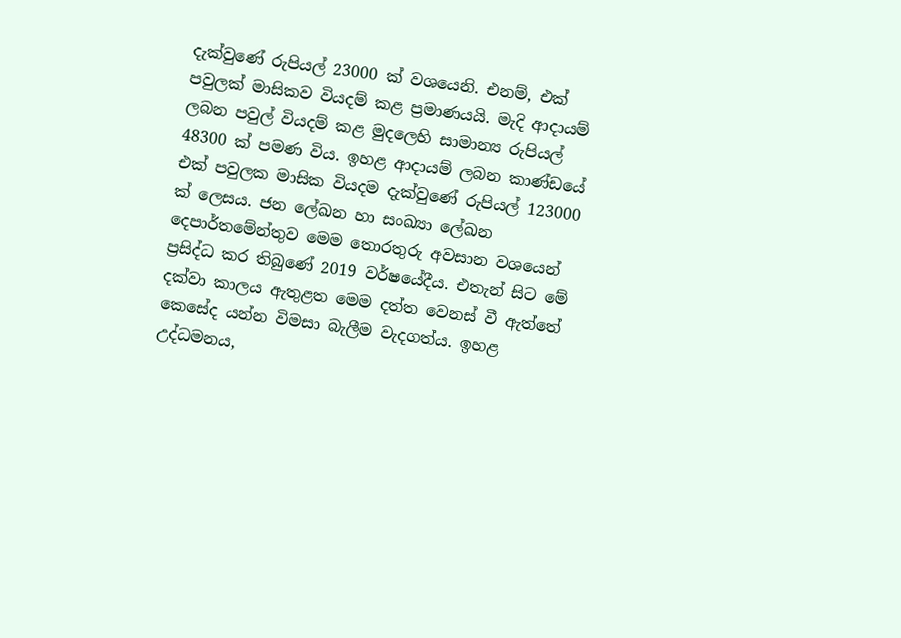දැක්වුණේ රුපියල් 23000 ක් වශයෙනි. එනම්, එක් පවුලක් මාසිකව වියදම් කළ ප්‍රමාණයයි. මැදි ආදායම් ලබන පවුල් වියදම් කළ මුදලෙහි සාමාන්‍ය රුපියල් 48300 ක් පමණ විය. ඉහළ ආදායම් ලබන කාණ්ඩයේ එක් පවුලක මාසික වියදම දැක්වුණේ රුපියල් 123000 ක් ලෙසය. ජන ලේඛන හා සංඛ්‍යා ලේඛන දෙපාර්තමේන්තුව මෙම තොරතුරු අවසාන වශයෙන් ප්‍රසිද්ධ කර තිබුණේ 2019 වර්ෂයේදීය. එතැන් සිට මේ දක්වා කාලය ඇතුළත මෙම දත්ත වෙනස් වී ඇත්තේ කෙසේද යන්න විමසා බැලීම වැදගත්ය. ඉහළ උද්ධමනය,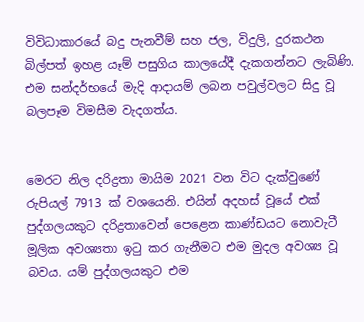විවිධාකාරයේ බදු පැනවීම් සහ ජල, විදුලි, දුරකථන බිල්පත් ඉහළ යෑම් පසුගිය කාලයේදී දැකගන්නට ලැබිණි. එම සන්දර්භයේ මැදි ආදායම් ලබන පවුල්වලට සිදු වූ බලපෑම විමසීම වැදගත්ය.


මෙරට නිල දරිද්‍රතා මායිම 2021 වන විට දැක්වුණේ රුපියල් 7913 ක් වශයෙනි. එයින් අදහස් වූයේ එක් පුද්ගලයකුට දරිද්‍රතාවෙන් පෙළෙන කාණ්ඩයට නොවැටී මූලික අවශ්‍යතා ඉටු කර ගැනීමට එම මුදල අවශ්‍ය වූ බවය. යම් පුද්ගලයකුට එම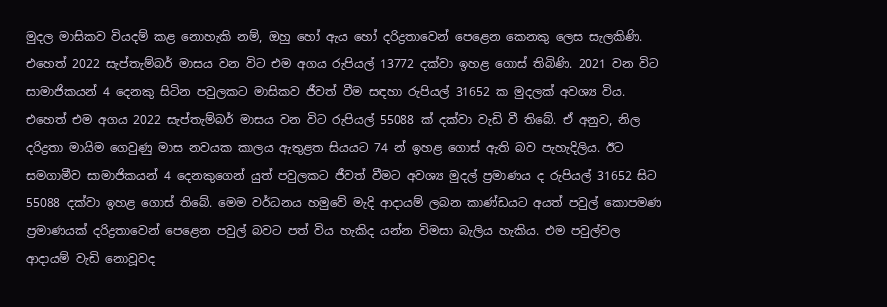මුදල මාසිකව වියදම් කළ නොහැකි නම්, ඔහු හෝ ඇය හෝ දරිද්‍රතාවෙන් පෙළෙන කෙනකු ලෙස සැලකිණි. එහෙත් 2022 සැප්තැම්බර් මාසය වන විට එම අගය රුපියල් 13772 දක්වා ඉහළ ගොස් තිබිණි. 2021 වන විට සාමාජිකයන් 4 දෙනකු සිටින පවුලකට මාසිකව ජීවත් වීම සඳහා රුපියල් 31652 ක මුදලක් අවශ්‍ය විය. එහෙත් එම අගය 2022 සැප්තැම්බර් මාසය වන විට රුපියල් 55088 ක් දක්වා වැඩි වී තිබේ. ඒ අනුව, නිල දරිද්‍රතා මායිම ගෙවුණු මාස නවයක කාලය ඇතුළත සියයට 74 න් ඉහළ ගොස් ඇති බව පැහැදිලිය. ඊට සමගාමීව සාමාජිකයන් 4 දෙනකුගෙන් යුත් පවුලකට ජීවත් වීමට අවශ්‍ය මුදල් ප්‍රමාණය ද රුපියල් 31652 සිට 55088 දක්වා ඉහළ ගොස් තිබේ. මෙම වර්ධනය හමුවේ මැදි ආදායම් ලබන කාණ්ඩයට අයත් පවුල් කොපමණ ප්‍රමාණයක් දරිද්‍රතාවෙන් පෙළෙන පවුල් බවට පත් විය හැකිද යන්න විමසා බැලිය හැකිය. එම පවුල්වල ආදායම් වැඩි නොවූවද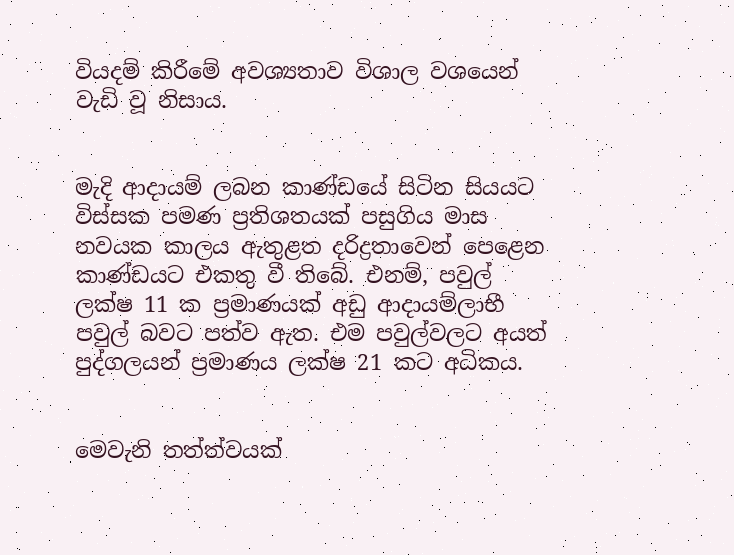වියදම් කිරීමේ අවශ්‍යතාව විශාල වශයෙන් වැඩි වූ නිසාය.


මැදි ආදායම් ලබන කාණ්ඩයේ සිටින සියයට විස්සක පමණ ප්‍රතිශතයක් පසුගිය මාස නවයක කාලය ඇතුළත දරිද්‍රතාවෙන් පෙළෙන කාණ්ඩයට එකතු වී තිබේ. එනම්, පවුල් ලක්ෂ 11 ක ප්‍රමාණයක් අඩු ආදායම්ලාභී පවුල් බවට පත්ව ඇත. එම පවුල්වලට අයත් පුද්ගලයන් ප්‍රමාණය ලක්ෂ 21 කට අධිකය.


මෙවැනි තත්ත්වයක්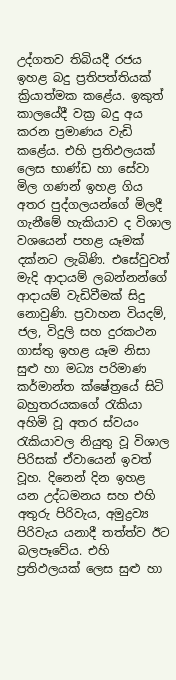උද්ගතව තිබියදී රජය ඉහළ බදු ප්‍රතිපත්තියක් ක්‍රියාත්මක කළේය. ඉකුත් කාලයේදී වක්‍ර බදු අය කරන ප්‍රමාණය වැඩි කළේය. එහි ප්‍රතිඵලයක් ලෙස භාණ්ඩ හා සේවා මිල ගණන් ඉහළ ගිය අතර පුද්ගලයන්ගේ මිලදී ගැනීමේ හැකියාව ද විශාල වශයෙන් පහළ යෑමක් දක්නට ලැබිණි. එසේවුවත් මැදි ආදායම් ලබන්නන්ගේ ආදායම් වැඩිවීමක් සිදු නොවුණි. ප්‍රවාහන වියදම්, ජල, විදුලි සහ දුරකථන ගාස්තු ඉහළ යෑම නිසා සුළු හා මධ්‍ය පරිමාණ කර්මාන්ත ක්ෂේත්‍රයේ සිටි බහුතරයකගේ රැකියා අහිමි වූ අතර ස්වයං රැකියාවල නියුතු වූ විශාල පිරිසක් ඒවායෙන් ඉවත් වූහ. දිනෙන් දින ඉහළ යන උද්ධමනය සහ එහි අතුරු පිරිවැය, අමුද්‍රව්‍ය පිරිවැය යනාදී තත්ත්ව ඊට බලපෑවේය. එහි ප්‍රතිඵලයක් ලෙස සුළු හා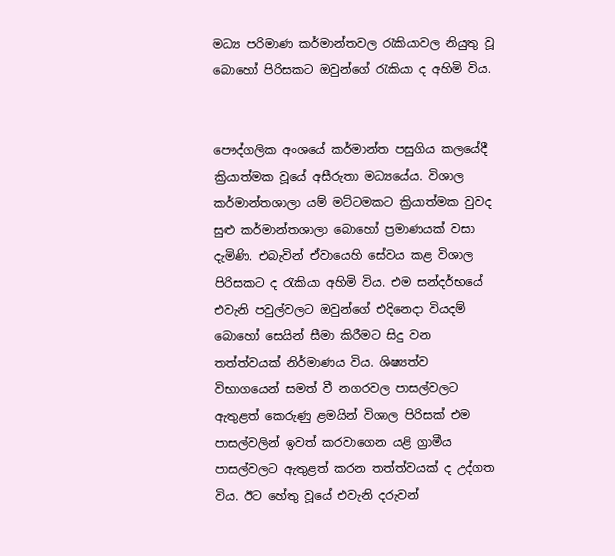මධ්‍ය පරිමාණ කර්මාන්තවල රැකියාවල නියුතු වූ බොහෝ පිරිසකට ඔවුන්ගේ රැකියා ද අහිමි විය.


පෞද්ගලික අංශයේ කර්මාන්ත පසුගිය කලයේදී ක්‍රියාත්මක වූයේ අසීරුතා මධ්‍යයේය. විශාල කර්මාන්තශාලා යම් මට්ටමකට ක්‍රියාත්මක වුවද සුළු කර්මාන්තශාලා බොහෝ ප්‍රමාණයක් වසා දැමිණි. එබැවින් ඒවායෙහි සේවය කළ විශාල පිරිසකට ද රැකියා අහිමි විය. එම සන්දර්භයේ එවැනි පවුල්වලට ඔවුන්ගේ එදිනෙදා වියදම් බොහෝ සෙයින් සීමා කිරීමට සිදු වන තත්ත්වයක් නිර්මාණය විය. ශිෂ්‍යත්ව විභාගයෙන් සමත් වී නගරවල පාසල්වලට ඇතුළත් කෙරුණු ළමයින් විශාල පිරිසක් එම පාසල්වලින් ඉවත් කරවාගෙන යළි ග්‍රාමීය පාසල්වලට ඇතුළත් කරන තත්ත්වයක් ද උද්ගත විය. ඊට හේතු වූයේ එවැනි දරුවන්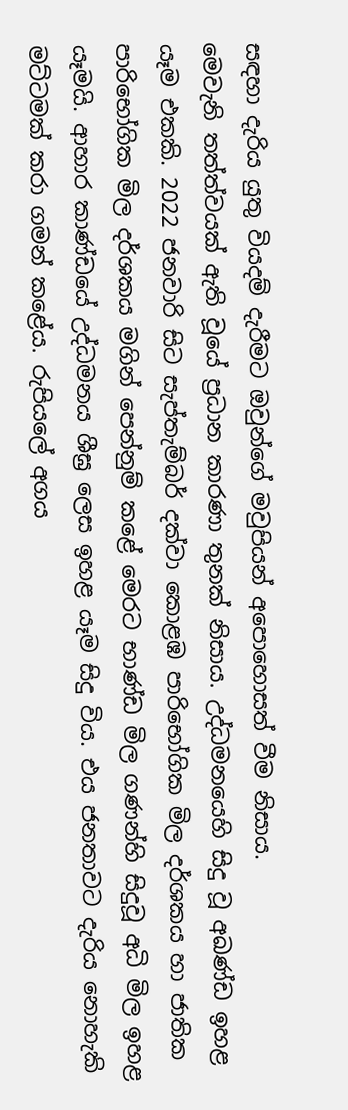සඳහා දැරිය යුතු වියදම් දැරීමට ඔවුන්ගේ මවුපියන් අපොහොසත් වීම නිසාය.
මෙවැනි තත්ත්වයක් ඇති වූයේ ප්‍රධාන කාරණා තුනක් නිසාය. උද්ධමනයෙහි සිදු වූ අඛණ්ඩ ඉහළ යෑම එකකි. 2022 ජනවාරි සිට සැප්තැම්බර් දක්වා කොළඹ පාරිභෝගික මිල දර්ශකය හා ජාතික පාරිභෝගික මිල දර්ශකය මගින් පෙන්නුම් කළේ මෙරට භාණ්ඩ මිල ගණන්හි සිදුවූ අධි මිල ඉහළ යෑමයි. ආහාර කාණ්ඩයේ උද්ධමනය ශීඝ්‍ර ලෙස ඉහළ යෑම සිදු විය. එය ජනතාවට දැරිය නොහැකි මට්ටමක් කරා ගමන් කළේය. රුපියලේ අගය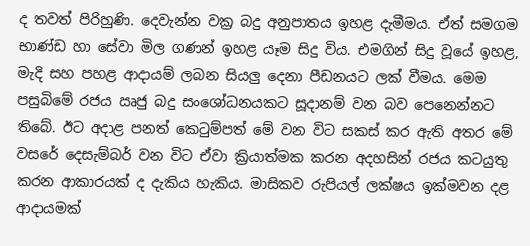ද තවත් පිරිහුණි. දෙවැන්න වක්‍ර බදු අනුපාතය ඉහළ දැමීමය. ඒත් සමගම භාණ්ඩ හා සේවා මිල ගණන් ඉහළ යෑම සිදු විය. එමගින් සිදු වූයේ ඉහළ, මැදි සහ පහළ ආදායම් ලබන සියලු දෙනා පීඩනයට ලක් වීමය. මෙම පසුබිමේ රජය ඍජු බදු සංශෝධනයකට සූදානම් වන බව පෙනෙන්නට තිබේ. ඊට අදාළ පනත් කෙටුම්පත් මේ වන විට සකස් කර ඇති අතර මේ වසරේ දෙසැම්බර් වන විට ඒවා ක්‍රියාත්මක කරන අදහසින් රජය කටයුතු කරන ආකාරයක් ද දැකිය හැකිය. මාසිකව රුපියල් ලක්ෂය ඉක්මවන දළ ආදායමක්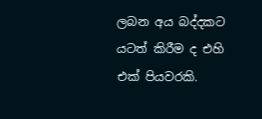ලබන අය බද්දකට යටත් කිරීම ද එහි එක් පියවරකි.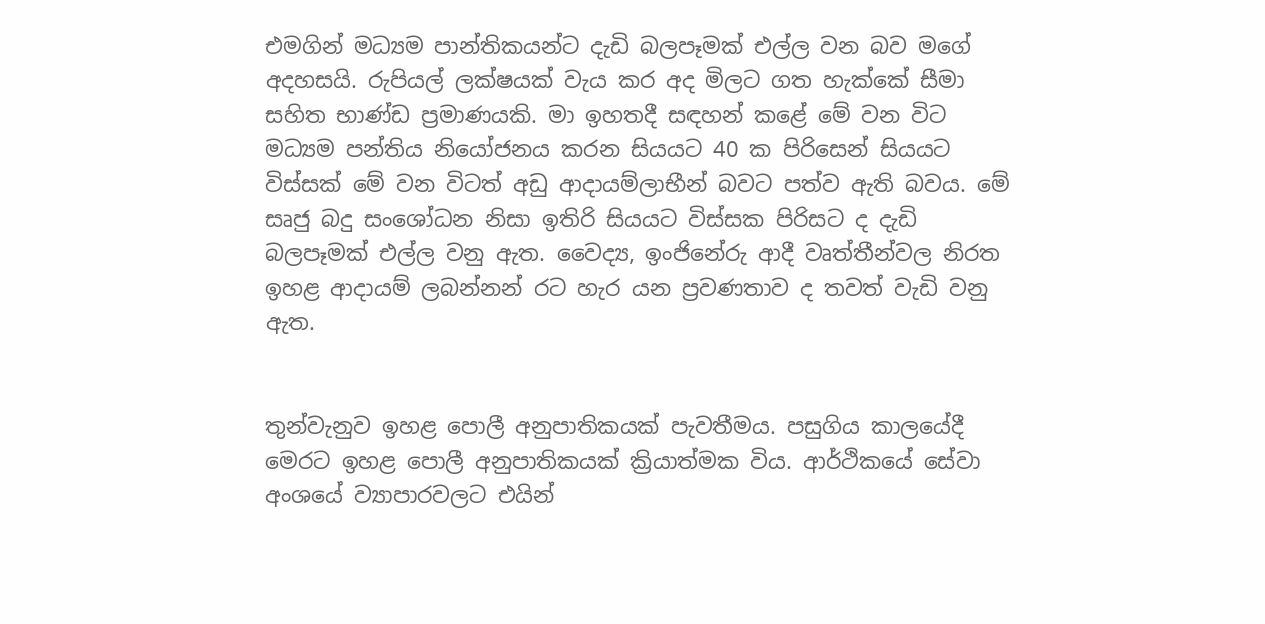එමගින් මධ්‍යම පාන්තිකයන්ට දැඩි බලපෑමක් එල්ල වන බව මගේ අදහසයි. රුපියල් ලක්ෂයක් වැය කර අද මිලට ගත හැක්කේ සීමා සහිත භාණ්ඩ ප්‍රමාණයකි. මා ඉහතදී සඳහන් කළේ මේ වන විට මධ්‍යම පන්තිය නියෝජනය කරන සියයට 40 ක පිරිසෙන් සියයට විස්සක් මේ වන විටත් අඩු ආදායම්ලාභීන් බවට පත්ව ඇති බවය. මේ සෘජු බදු සංශෝධන නිසා ඉතිරි සියයට විස්සක පිරිසට ද දැඩි බලපෑමක් එල්ල වනු ඇත. වෛද්‍ය, ඉංජිනේරු ආදී වෘත්තීන්වල නිරත ඉහළ ආදායම් ලබන්නන් රට හැර යන ප්‍රවණතාව ද තවත් වැඩි වනු ඇත.


තුන්වැනුව ඉහළ පොලී අනුපාතිකයක් පැවතීමය. පසුගිය කාලයේදී මෙරට ඉහළ පොලී අනුපාතිකයක් ක්‍රියාත්මක විය. ආර්ථිකයේ සේවා අංශයේ ව්‍යාපාරවලට එයින්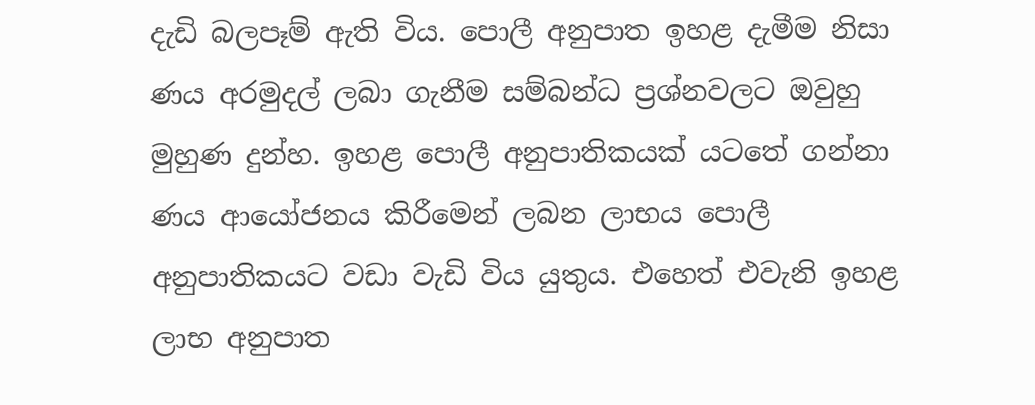දැඩි බලපෑම් ඇති විය. පොලී අනුපාත ඉහළ දැමීම නිසා ණය අරමුදල් ලබා ගැනීම සම්බන්ධ ප්‍රශ්නවලට ඔවුහු මුහුණ දුන්හ. ඉහළ පොලී අනුපාතිකයක් යටතේ ගන්නා ණය ආයෝජනය කිරීමෙන් ලබන ලාභය පොලී අනුපාතිකයට වඩා වැඩි විය යුතුය. එහෙත් එවැනි ඉහළ ලාභ අනුපාත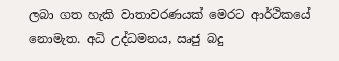ලබා ගත හැකි වාතාවරණයක් මෙරට ආර්ථිකයේ නොමැත. අධි උද්ධමනය, ඍජු බදු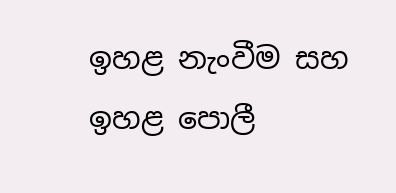ඉහළ නැංවීම සහ ඉහළ පොලී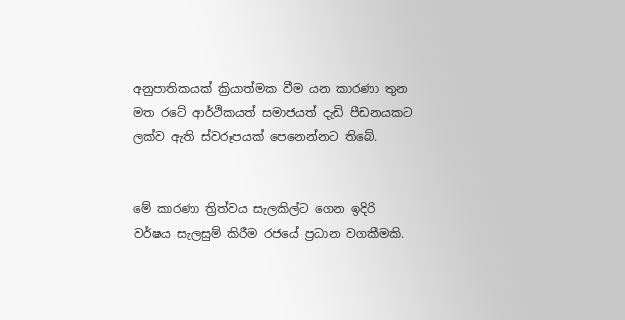අනුපාතිකයක් ක්‍රියාත්මක වීම යන කාරණා තුන මත රටේ ආර්ථිකයත් සමාජයත් දැඩි පීඩනයකට ලක්ව ඇති ස්වරූපයක් පෙනෙන්නට තිබේ.


මේ කාරණා ත්‍රිත්වය සැලකිල්ට ගෙන ඉදිරි වර්ෂය සැලසුම් කිරීම රජයේ ප්‍රධාන වගකීමකි.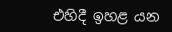එහිදී ඉහළ යන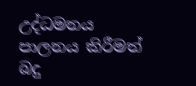උද්ධමනය පාලනය කිරීමත් බදු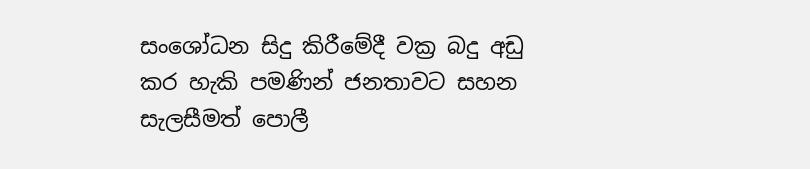සංශෝධන සිදු කිරීමේදී වක්‍ර බදු අඩු කර හැකි පමණින් ජනතාවට සහන සැලසීමත් පොලී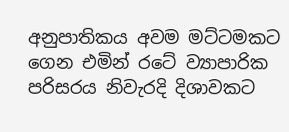අනුපාතිකය අවම මට්ටමකට ගෙන එමින් රටේ ව්‍යාපාරික පරිසරය නිවැරදි දිශාවකට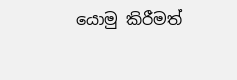යොමු කිරීමත්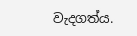වැදගත්ය.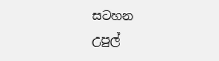සටහන
උපුල්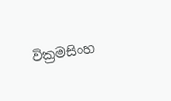වික්‍රමසිංහ